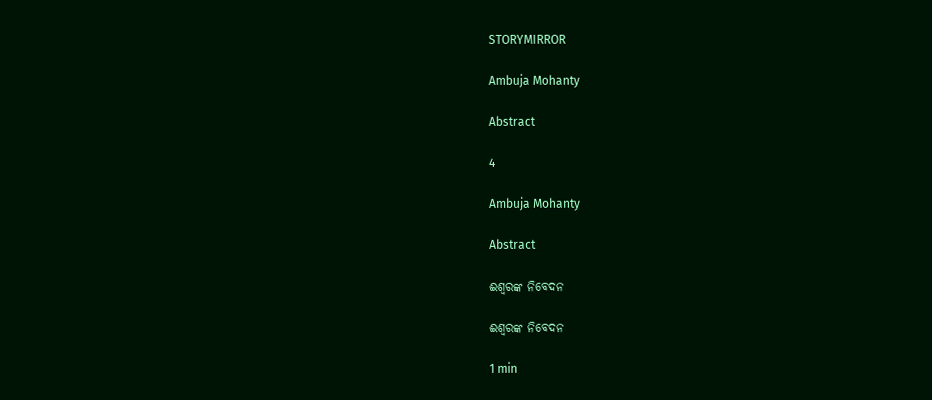STORYMIRROR

Ambuja Mohanty

Abstract

4

Ambuja Mohanty

Abstract

ଈଶ୍ବରଙ୍କ ନିବେଦନ

ଈଶ୍ବରଙ୍କ ନିବେଦନ

1 min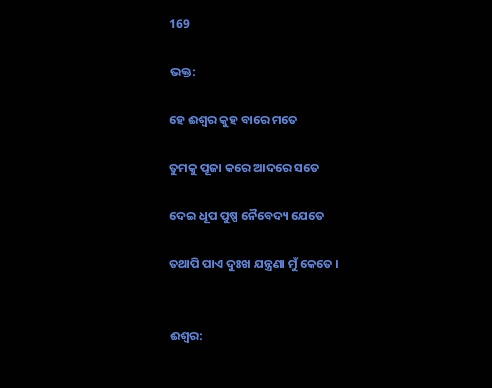169

ଭକ୍ତ:

ହେ ଈଶ୍ୱର କୁହ ବାରେ ମତେ

ତୁମକୁ ପୂଜା କରେ ଆଦରେ ସତେ

ଦେଇ ଧୂପ ପୁଷ୍ପ ନୈବେଦ୍ୟ ଯେତେ

ତଥାପି ପାଏ ଦୁଃଖ ଯନ୍ତ୍ରଣା ମୁଁ କେତେ ।


ଈଶ୍ୱର: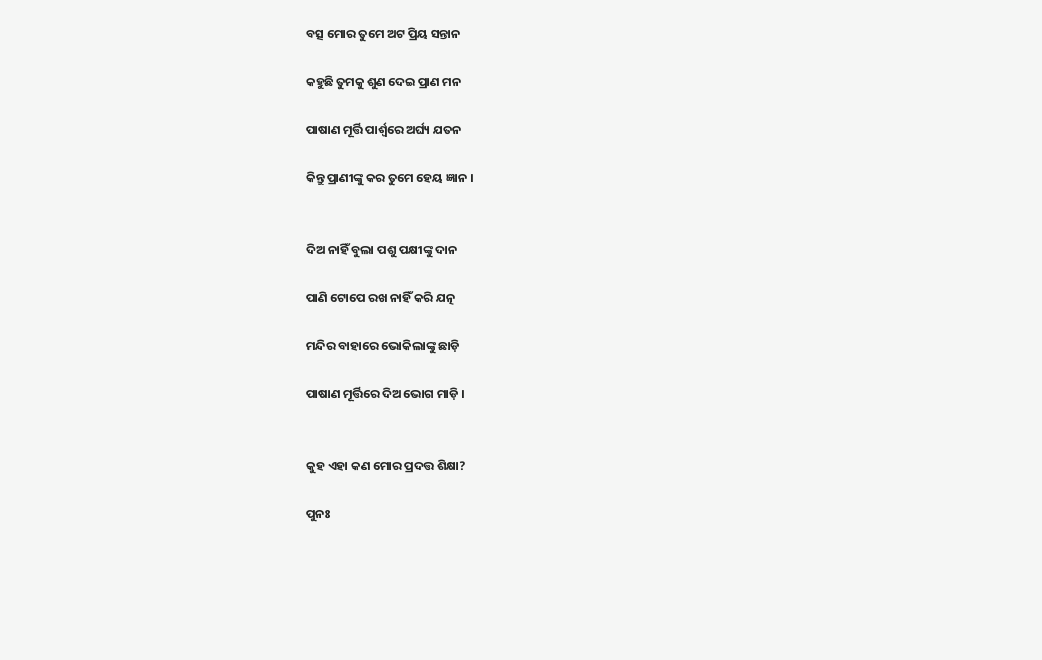ବତ୍ସ ମୋର ତୁମେ ଅଟ ପ୍ରିୟ ସନ୍ତାନ

କହୁଛି ତୁମକୁ ଶୁଣ ଦେଇ ପ୍ରାଣ ମନ

ପାଷାଣ ମୂର୍ତ୍ତି ପାର୍ଶ୍ୱରେ ଅର୍ଘ୍ୟ ଯତନ

କିନ୍ତୁ ପ୍ରାଣୀଙ୍କୁ କର ତୁମେ ହେୟ ଜ୍ଞାନ ।


ଦିଅ ନାହିଁ ବୁଲା ପଶୁ ପକ୍ଷୀଙ୍କୁ ଦାନ

ପାଣି ଟୋପେ ରଖ ନାହିଁ କରି ଯତ୍ନ

ମନ୍ଦିର ବାହାରେ ଭୋକିଲାଙ୍କୁ ଛାଡ଼ି

ପାଷାଣ ମୂର୍ତ୍ତିରେ ଦିଅ ଭୋଗ ମାଡ଼ି ।


କୁହ ଏହା କଣ ମୋର ପ୍ରଦତ୍ତ ଶିକ୍ଷା?

ପୁନଃ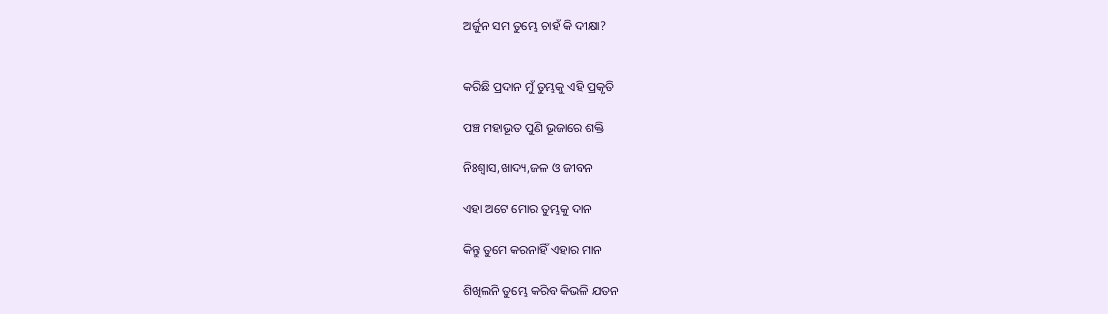ଅର୍ଜୁନ ସମ ତୁମ୍ଭେ ଚାହଁ କି ଦୀକ୍ଷା?


କରିଛି ପ୍ରଦାନ ମୁଁ ତୁମ୍ଭକୁ ଏହି ପ୍ରକୃତି

ପଞ୍ଚ ମହାଭୂତ ପୁଣି ଭୂଜାରେ ଶକ୍ତି

ନିଃଶ୍ୱାସ,ଖାଦ୍ୟ,ଜଳ ଓ ଜୀବନ

ଏହା ଅଟେ ମୋର ତୁମ୍ଭକୁ ଦାନ

କିନ୍ତୁ ତୁମେ କରନାହିଁ ଏହାର ମାନ

ଶିଖିଲନି ତୁମ୍ଭେ କରିବ କିଭଳି ଯତନ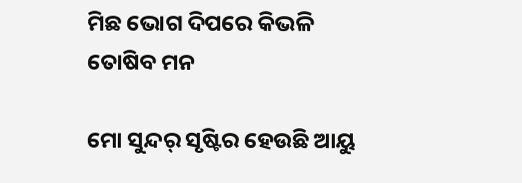ମିଛ ଭୋଗ ଦିପରେ କିଭଳି ତୋଷିବ ମନ

ମୋ ସୁନ୍ଦର୍ ସୃଷ୍ଟିର ହେଉଛି ଆୟୁ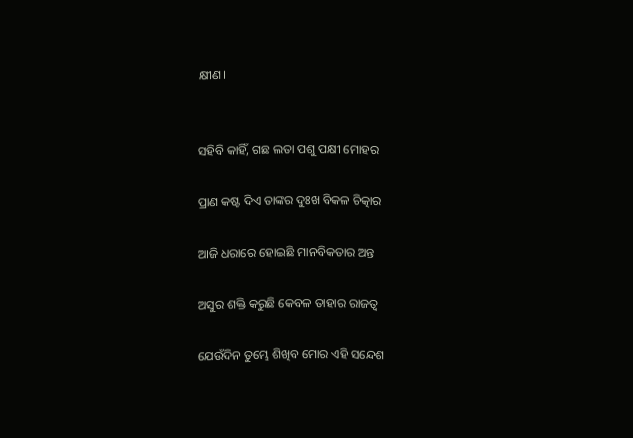କ୍ଷୀଣ।


ସହିବି କାହିଁ, ଗଛ ଲତା ପଶୁ ପକ୍ଷୀ ମୋହର

ପ୍ରାଣ କଷ୍ଟ ଦିଏ ତାଙ୍କର ଦୁଃଖ ବିକଳ ଚିତ୍କାର

ଆଜି ଧରାରେ ହୋଇଛି ମାନବିକତାର ଅନ୍ତ

ଅସୁର ଶକ୍ତି କରୁଛି କେବଳ ତାହାର ରାଜତ୍ଵ

ଯେଉଁଦିନ ତୁମ୍ଭେ ଶିଖିବ ମୋର ଏହି ସନ୍ଦେଶ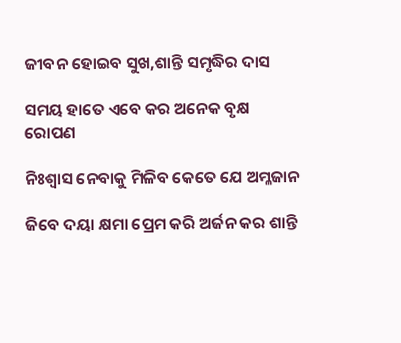ଜୀବନ ହୋଇବ ସୁଖ,ଶାନ୍ତି ସମୃଦ୍ଧିର ଦାସ

ସମୟ ହାତେ ଏବେ କର ଅନେକ ବୃକ୍ଷ ରୋପଣ

ନିଃଶ୍ୱାସ ନେବାକୁ ମିଳିବ କେତେ ଯେ ଅମ୍ଳଜାନ

ଜିବେ ଦୟା କ୍ଷମା ପ୍ରେମ କରି ଅର୍ଜନ କର ଶାନ୍ତି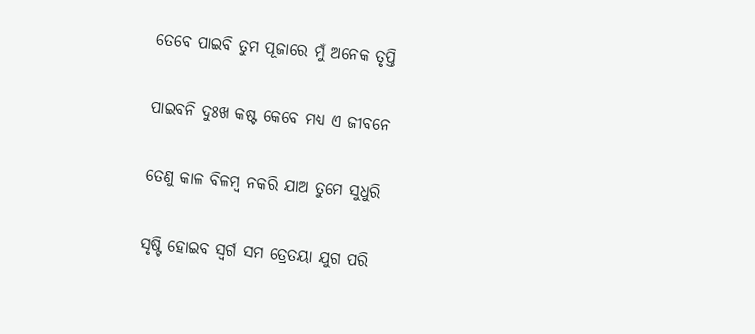ତେବେ ପାଇବି ତୁମ ପୂଜାରେ ମୁଁ ଅନେକ ତୃପ୍ତି

ପାଇବନି ଦୁଃଖ କଷ୍ଟ କେବେ ମଧ୍ୟ ଏ ଜୀବନେ

ତେଣୁ କାଳ ବିଳମ୍ବ ନକରି ଯାଅ ତୁମେ ସୁଧୁରି

ସୃଷ୍ଟି ହୋଇବ ସ୍ବର୍ଗ ସମ ତ୍ରେତୟା ଯୁଗ ପରି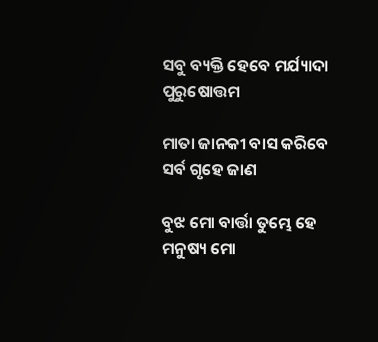ସବୁ ବ୍ୟକ୍ତି ହେବେ ମର୍ଯ୍ୟାଦା ପୁରୁଷୋତ୍ତମ

ମାତା ଜାନକୀ ବାସ କରିବେ ସର୍ବ ଗୃହେ ଜାଣ

ବୁଝ ମୋ ବାର୍ତ୍ତା ତୁମ୍ଭେ ହେ ମନୁଷ୍ୟ ମୋ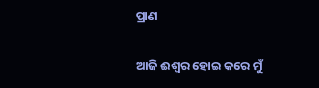ପ୍ରାଣ

ଆଜି ଈଶ୍ୱର ହୋଇ କରେ ମୁଁ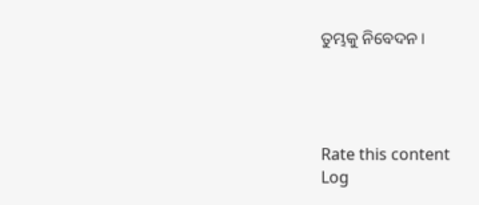ତୁମ୍ଭକୁ ନିବେଦନ ।




Rate this content
Log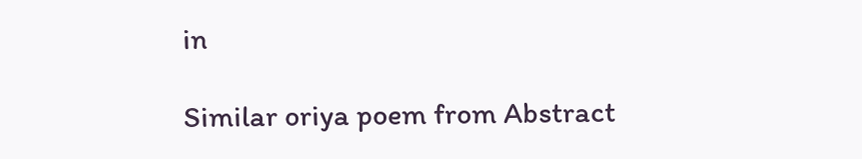in

Similar oriya poem from Abstract